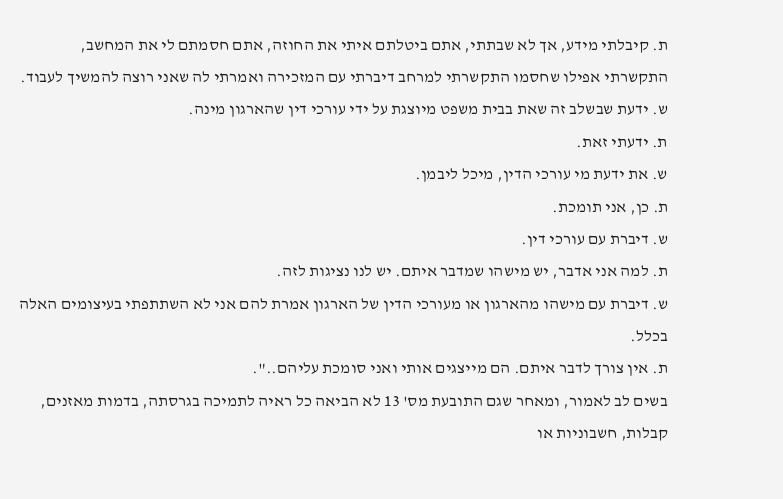ת. קיבלתי מידע, אך לא שבתתי, אתם ביטלתם איתי את החוזה, אתם חסמתם לי את המחשב, התקשרתי אפילו שחסמו התקשרתי למרחב דיברתי עם המזכירה ואמרתי לה שאני רוצה להמשיך לעבוד.
ש. ידעת שבשלב זה שאת בבית משפט מיוצגת על ידי עורכי דין שהארגון מינה.
ת. ידעתי זאת.
ש. את ידעת מי עורכי הדין, מיכל ליבמן.
ת. כן, אני תומכת.
ש. דיברת עם עורכי דין.
ת. למה אני אדבר, יש מישהו שמדבר איתם. יש לנו נציגות לזה.
ש. דיברת עם מישהו מהארגון או מעורכי הדין של הארגון אמרת להם אני לא השתתפתי בעיצומים האלה בכלל.
ת. אין צורך לדבר איתם. הם מייצגים אותי ואני סומכת עליהם..".
בשים לב לאמור, ומאחר שגם התובעת מס' 13 לא הביאה כל ראיה לתמיכה בגרסתה, בדמות מאזנים, קבלות, חשבוניות או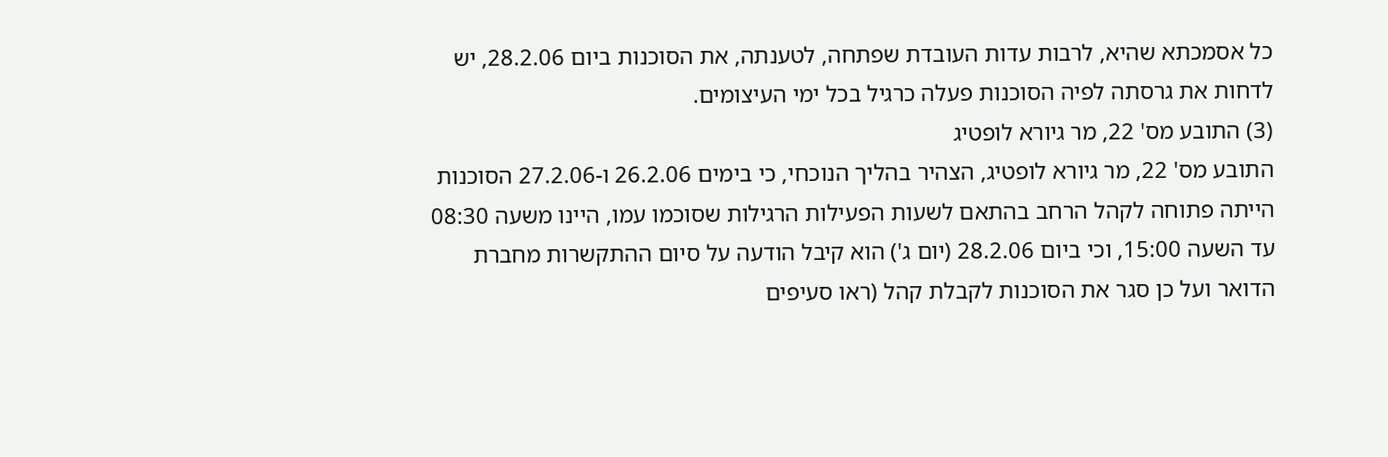כל אסמכתא שהיא, לרבות עדות העובדת שפתחה, לטענתה, את הסוכנות ביום 28.2.06, יש לדחות את גרסתה לפיה הסוכנות פעלה כרגיל בכל ימי העיצומים.
(3) התובע מס' 22, מר גיורא לופטיג
התובע מס' 22, מר גיורא לופטיג, הצהיר בהליך הנוכחי, כי בימים 26.2.06 ו-27.2.06 הסוכנות הייתה פתוחה לקהל הרחב בהתאם לשעות הפעילות הרגילות שסוכמו עמו, היינו משעה 08:30 עד השעה 15:00, וכי ביום 28.2.06 (יום ג') הוא קיבל הודעה על סיום ההתקשרות מחברת הדואר ועל כן סגר את הסוכנות לקבלת קהל (ראו סעיפים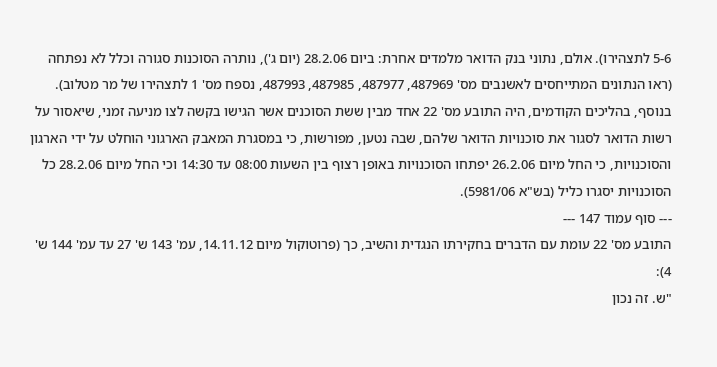5-6 לתצהירו). אולם, נתוני בנק הדואר מלמדים אחרת: ביום 28.2.06 (יום ג'), נותרה הסוכנות סגורה וכלל לא נפתחה (ראו הנתונים המתייחסים לאשנבים מס' 487969, 487977, 487985, 487993, נספח מס' 1 לתצהירו של מר מטלוב).
בנוסף, בהליכים הקודמים, היה התובע מס' 22 אחד מבין ששת הסוכנים אשר הגישו בקשה לצו מניעה זמני, שיאסור על רשות הדואר לסגור את סוכנויות הדואר שלהם, שבה נטען, מפורשות, כי במסגרת המאבק הארגוני הוחלט על ידי הארגון והסוכנויות, כי החל מיום 26.2.06 יפתחו הסוכנויות באופן רצוף בין השעות 08:00 עד 14:30 וכי החל מיום 28.2.06 כל הסוכנויות יסגרו כליל (בש"א 5981/06).
--- סוף עמוד 147 ---
התובע מס' 22 עומת עם הדברים בחקירתו הנגדית והשיב, כך (פרוטוקול מיום 14.11.12, עמ' 143 ש' 27 עד עמ' 144 ש' 4):
"ש. זה נכון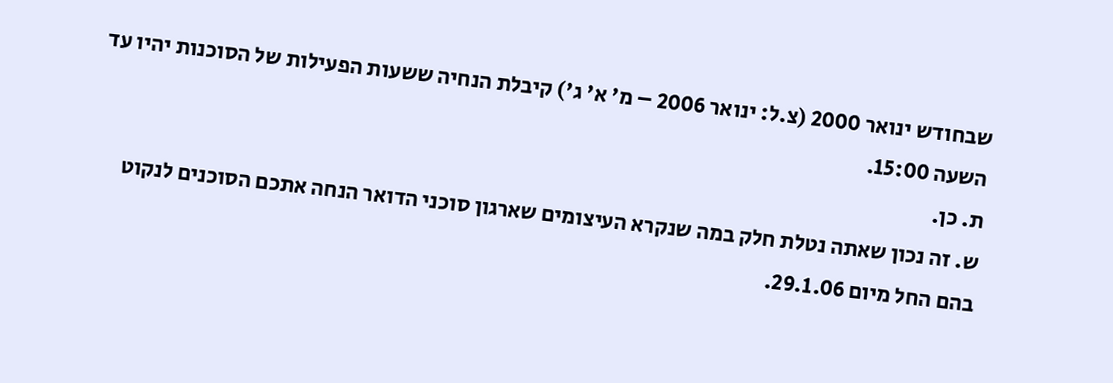שבחודש ינואר 2000 (צ.ל: ינואר 2006 – מ' א' ג') קיבלת הנחיה ששעות הפעילות של הסוכנות יהיו עד השעה 15:00.
ת. כן.
ש. זה נכון שאתה נטלת חלק במה שנקרא העיצומים שארגון סוכני הדואר הנחה אתכם הסוכנים לנקוט בהם החל מיום 29.1.06.